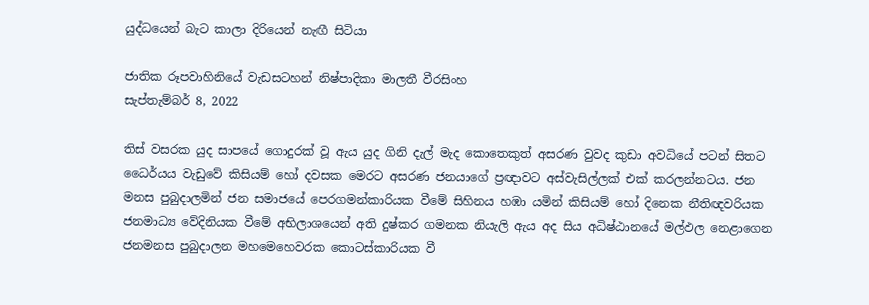යුද්ධයෙන් බැට කාලා දිරියෙන් නැඟී සිටියා

ජාතික රූපවාහිනියේ වැඩසටහන් නිෂ්පාදිකා මාලතී වීරසිංහ
සැප්තැම්බර් 8, 2022

තිස් වසරක යුද සාපයේ ගොදුරක් වූ ඇය යුද ගිනි දැල් මැද කොතෙකුත් අසරණ වුවද කුඩා අවධියේ පටන් සිතට ධෛර්යය වැඩුවේ කිසියම් හෝ දවසක මෙරට අසරණ ජනයාගේ ප්‍රඥාවට අස්වැසිල්ලක් එක් කරලන්නටය. ජන මනස පුබුදාලමින් ජන සමාජයේ පෙරගමන්කාරියක වීමේ සිහිනය හඹා යමින් කිසියම් හෝ දිනෙක නීතිඥවරියක ජනමාධ්‍ය වේදිනියක වීමේ අභිලාශයෙන් අති දුෂ්කර ගමනක නියැලි ඇය අද සිය අධිෂ්ඨානයේ මල්ඵල නෙළාගෙන ජනමනස පුබුදාලන මහමෙහෙවරක කොටස්කාරියක වී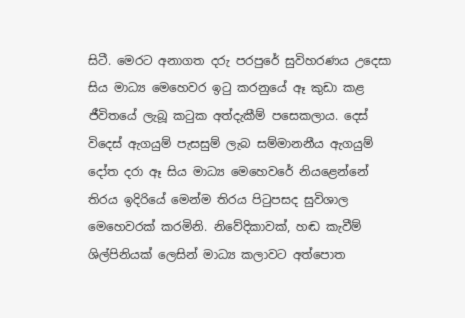සිටී. මෙරට අනාගත දරු පරපුරේ සුවිහරණය උදෙසා සිය මාධ්‍ය මෙහෙවර ඉටු කරනුයේ ඈ කුඩා කළ ජීවිතයේ ලැබූ කටුක අත්දැකීම් පසෙකලාය. දෙස් විදෙස් ඇගයුම් පැසසුම් ලැබ සම්මානනීය ඇගයුම් දෝත දරා ඈ සිය මාධ්‍ය මෙහෙවරේ නියළෙන්නේ තිරය ඉදිරියේ මෙන්ම තිරය පිටුපසද සුවිශාල මෙහෙවරක් කරමිනි. නිවේදිකාවක්, හඬ කැවීම් ශිල්පිනියක් ලෙසින් මාධ්‍ය කලාවට අත්පොත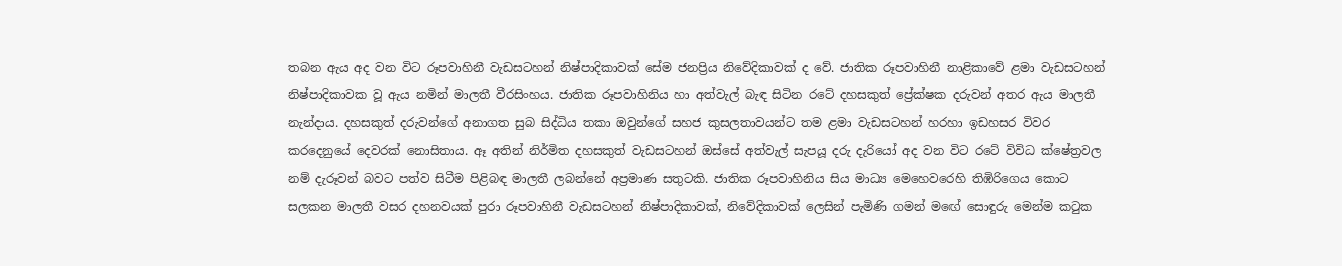තබන ඇය අද වන විට රූපවාහිනී වැඩසටහන් නිෂ්පාදිකාවක් සේම ජනප්‍රිය නිවේදිකාවක් ද වේ. ජාතික රූපවාහිනී නාළිකාවේ ළමා වැඩසටහන් නිෂ්පාදිකාවක වූ ඇය නමින් මාලතී වීරසිංහය. ජාතික රූපවාහිනිය හා අත්වැල් බැඳ සිටින රටේ දහසකුත් ප්‍රේක්ෂක දරුවන් අතර ඇය මාලතී නැන්දාය. දහසකුත් දරුවන්ගේ අනාගත සුබ සිද්ධිය තකා ඔවුන්ගේ සහජ කුසලතාවයන්ට තම ළමා වැඩසටහන් හරහා ඉඩහසර විවර කරදෙනුයේ දෙවරක් නොසිතාය. ඈ අතින් නිර්මිත දහසකුත් වැඩසටහන් ඔස්සේ අත්වැල් සැපයූ දරු දැරියෝ අද වන විට රටේ විවිධ ක්ෂේත්‍රවල නම් දැරූවන් බවට පත්ව සිටීම පිළිබඳ මාලතී ලබන්නේ අප්‍රමාණ සතුටකි. ජාතික රූපවාහිනිය සිය මාධ්‍ය මෙහෙවරෙහි තිඹිරිගෙය කොට සලකන මාලතී වසර දහනවයක් පුරා රූපවාහිනී වැඩසටහන් නිෂ්පාදිකාවක්, නිවේදිකාවක් ලෙසින් පැමිණි ගමන් මඟේ සොඳුරු මෙන්ම කටුක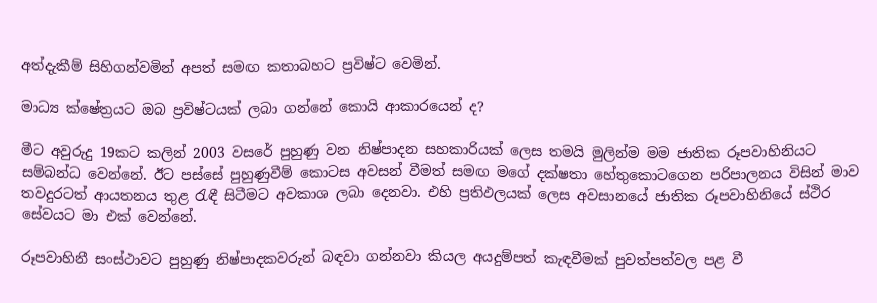අත්දැකීම් සිහිගන්වමින් අපත් සමඟ කතාබහට ප්‍රවිෂ්ට වෙමින්.

මාධ්‍ය ක්ෂේත්‍රයට ඔබ ප්‍රවිෂ්ටයක් ලබා ගන්නේ කොයි ආකාරයෙන් ද?

මීට අවුරුදු 19කට කලින් 2003 වසරේ පුහුණු වන නිෂ්පාදන සහකාරියක් ලෙස තමයි මුලින්ම මම ජාතික රූපවාහිනියට සම්බන්ධ වෙන්නේ. ඊට පස්සේ පුහුණුවීම් කොටස අවසන් වීමත් සමඟ මගේ දක්ෂතා හේතුකොටගෙන පරිපාලනය විසින් මාව තවදුරටත් ආයතනය තුළ රැඳී සිටීමට අවකාශ ලබා දෙනවා. එහි ප්‍රතිඵලයක් ලෙස අවසානයේ ජාතික රූපවාහිනියේ ස්ථිර සේවයට මා එක් වෙන්නේ.

රූපවාහිනී සංස්ථාවට පුහුණු නිෂ්පාදකවරුන් බඳවා ගන්නවා කියල අයදුම්පත් කැඳවීමක් පුවත්පත්වල පළ වී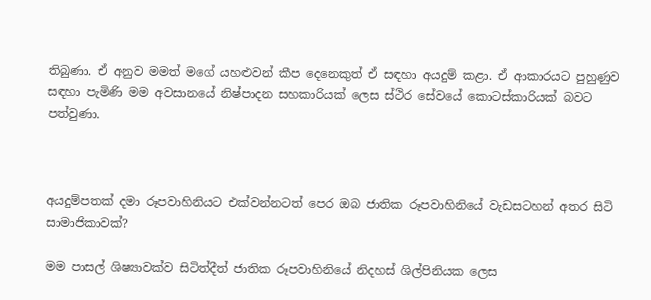තිබුණා. ඒ අනුව මමත් මගේ යහළුවන් කීප දෙනෙකුත් ඒ සඳහා අයදුම් කළා. ඒ ආකාරයට පුහුණුව සඳහා පැමිණි මම අවසානයේ නිෂ්පාදන සහකාරියක් ලෙස ස්ථිර සේවයේ කොටස්කාරියක් බවට පත්වුණා.



අයදුම්පතක් දමා රූපවාහිනියට එක්වන්නටත් පෙර ඔබ ජාතික රූපවාහිනියේ වැඩසටහන් අතර සිටි සාමාජිකාවක්?

මම පාසල් ශිෂ්‍යාවක්ව සිටිත්දීත් ජාතික රූපවාහිනියේ නිදහස් ශිල්පිනියක ලෙස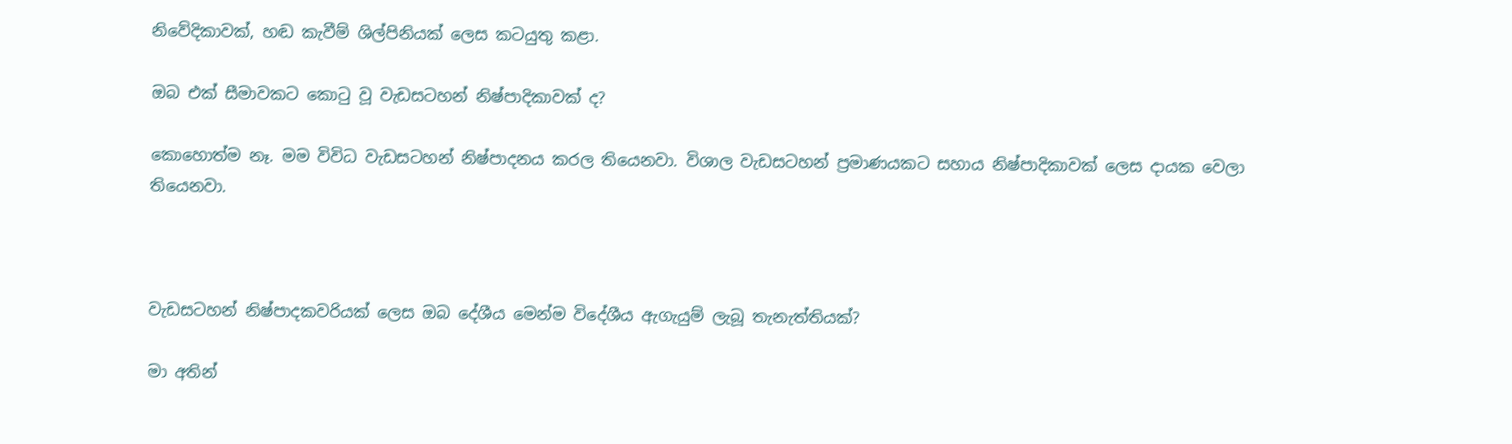නිවේදිකාවක්, හඬ කැවීම් ශිල්පිනියක් ලෙස කටයුතු කළා.

ඔබ එක් සීමාවකට කොටු වූ වැඩසටහන් නිෂ්පාදිකාවක් ද?

කොහොත්ම නෑ. මම විවිධ වැඩසටහන් නිෂ්පාදනය කරල තියෙනවා. විශාල වැඩසටහන් ප්‍රමාණයකට සහාය නිෂ්පාදිකාවක් ලෙස දායක වෙලා තියෙනවා.



වැඩසටහන් නිෂ්පාදකවරියක් ලෙස ඔබ දේශීය මෙන්ම විදේශීය ඇගැයුම් ලැබූ තැනැත්තියක්?

මා අතින්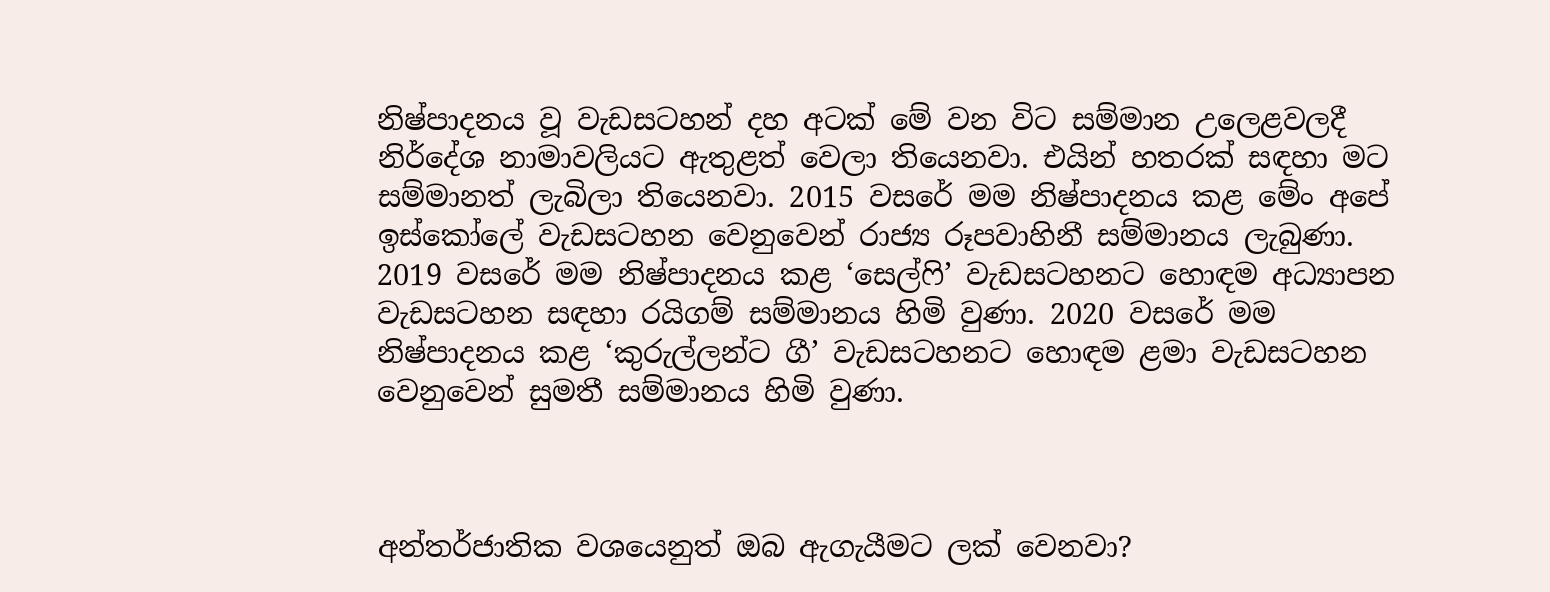නිෂ්පාදනය වූ වැඩසටහන් දහ අටක් මේ වන විට සම්මාන උලෙළවලදී නිර්දේශ නාමාවලියට ඇතුළත් වෙලා තියෙනවා. එයින් හතරක් සඳහා මට සම්මානත් ලැබිලා තියෙනවා. 2015 වසරේ මම නිෂ්පාදනය කළ මේං අපේ ඉස්කෝලේ වැඩසටහන වෙනුවෙන් රාජ්‍ය රූපවාහිනී සම්මානය ලැබුණා. 2019 වසරේ මම නිෂ්පාදනය කළ ‘සෙල්ෆි’ වැඩසටහනට හොඳම අධ්‍යාපන වැඩසටහන සඳහා රයිගම් සම්මානය හිමි වුණා. 2020 වසරේ මම නිෂ්පාදනය කළ ‘කුරුල්ලන්ට ගී’ වැඩසටහනට හොඳම ළමා වැඩසටහන වෙනුවෙන් සුමතී සම්මානය හිමි වුණා.



අන්තර්ජාතික වශයෙනුත් ඔබ ඇගැයීමට ලක් වෙනවා?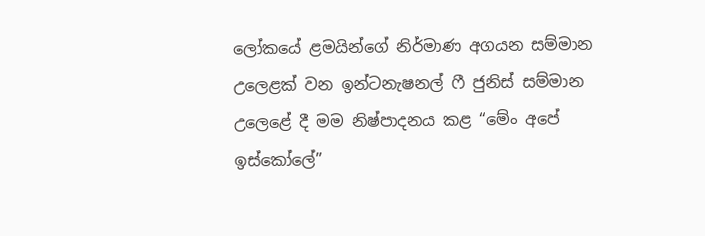ලෝකයේ ළමයින්ගේ නිර්මාණ අගයන සම්මාන උලෙළක් වන ඉන්ටනැෂනල් ෆී ජුනිස් සම්මාන උලෙළේ දී මම නිෂ්පාදනය කළ “මේං අපේ ඉස්කෝලේ”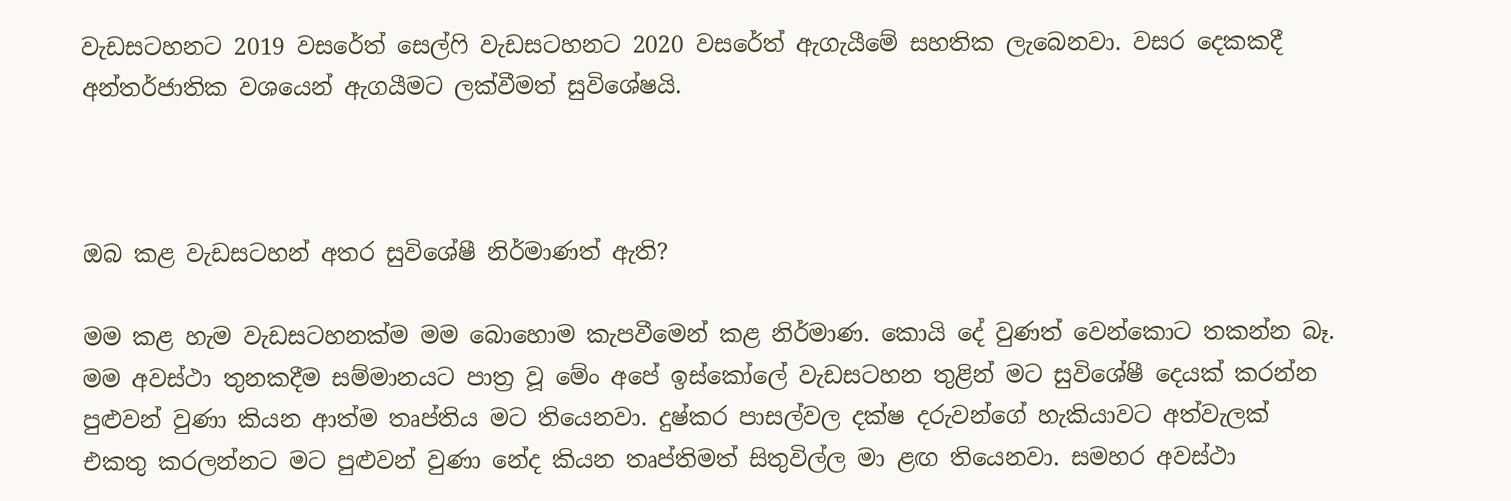වැඩසටහනට 2019 වසරේත් සෙල්ෆි වැඩසටහනට 2020 වසරේත් ඇගැයීමේ සහතික ලැබෙනවා. වසර දෙකකදී අන්තර්ජාතික වශයෙන් ඇගයීමට ලක්වීමත් සුවිශේෂයි.



ඔබ කළ වැඩසටහන් අතර සුවිශේෂී නිර්මාණත් ඇති?

මම කළ හැම වැඩසටහනක්ම මම බොහොම කැපවීමෙන් කළ නිර්මාණ. කොයි දේ වුණත් වෙන්කොට තකන්න බෑ. මම අවස්ථා තුනකදීම සම්මානයට පාත්‍ර වූ මේං අපේ ඉස්කෝලේ වැඩසටහන තුළින් මට සුවිශේෂී දෙයක් කරන්න පුළුවන් වුණා කියන ආත්ම තෘප්තිය මට තියෙනවා. දුෂ්කර පාසල්වල දක්ෂ දරුවන්ගේ හැකියාවට අත්වැලක් එකතු කරලන්නට මට පුළුවන් වුණා නේද කියන තෘප්තිමත් සිතුවිල්ල මා ළඟ තියෙනවා. සමහර අවස්ථා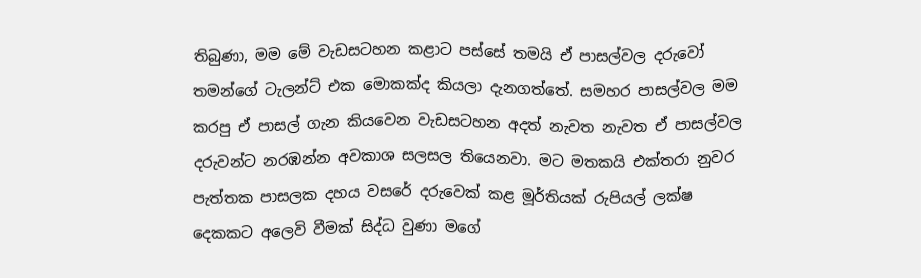තිබුණා, මම මේ වැඩසටහන කළාට පස්සේ තමයි ඒ පාසල්වල දරුවෝ තමන්ගේ ටැලන්ට් එක මොකක්ද කියලා දැනගත්තේ. සමහර පාසල්වල මම කරපු ඒ පාසල් ගැන කියවෙන වැඩසටහන අදත් නැවත නැවත ඒ පාසල්වල දරුවන්ට නරඹන්න අවකාශ සලසල තියෙනවා. මට මතකයි එක්තරා නුවර පැත්තක පාසලක දහය වසරේ දරුවෙක් කළ මූර්තියක් රුපියල් ලක්ෂ දෙකකට අලෙවි වීමක් සිද්ධ වුණා මගේ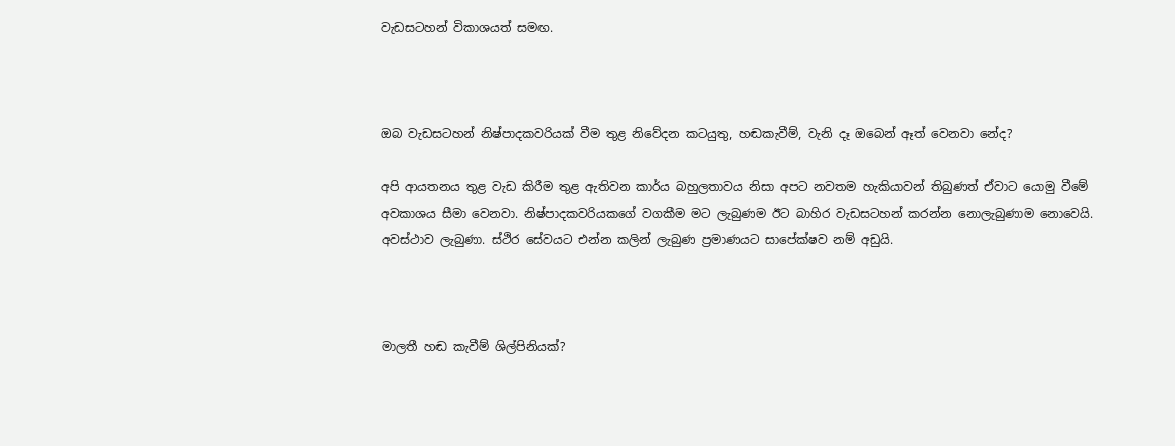වැඩසටහන් විකාශයත් සමඟ.



ඔබ වැඩසටහන් නිෂ්පාදකවරියක් වීම තුළ නිවේදන කටයුතු, හඬකැවීම්, වැනි දෑ ඔබෙන් ඈත් වෙනවා නේද?

අපි ආයතනය තුළ වැඩ කිරීම තුළ ඇතිවන කාර්ය බහුලතාවය නිසා අපට නවතම හැකියාවන් තිබුණත් ඒවාට යොමු වීමේ අවකාශය සීමා වෙනවා. නිෂ්පාදකවරියකගේ වගකීම මට ලැබුණම ඊට බාහිර වැඩසටහන් කරන්න නොලැබුණාම නොවෙයි. අවස්ථාව ලැබුණා. ස්ථිර සේවයට එන්න කලින් ලැබුණ ප්‍රමාණයට සාපේක්ෂව නම් අඩුයි.



මාලතී හඬ කැවීම් ශිල්පිනියක්?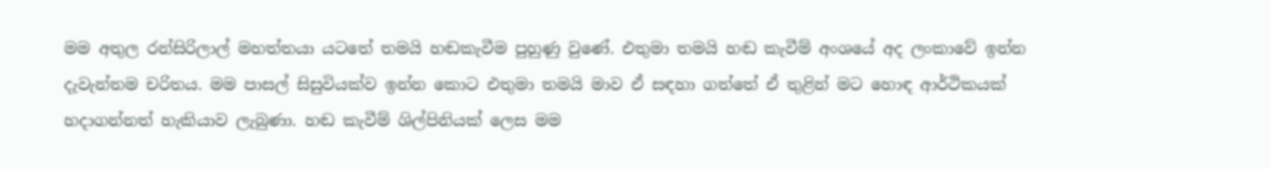මම අතුල රන්සිරිලාල් මහත්තයා යටතේ තමයි හඬකැවීම පුහුණු වුණේ. එතුමා තමයි හඬ කැවීම් අංශයේ අද ලංකාවේ ඉන්න දැවැන්තම චරිතය. මම පාසල් සිසුවියක්ව ඉන්න කොට එතුමා තමයි මාව ඒ සඳහා ගත්තේ ඒ තුළින් මට හොඳ ආර්ථිකයක් හදාගන්නත් හැකියාව ලැබුණා. හඬ කැවීම් ශිල්පිනියක් ලෙස මම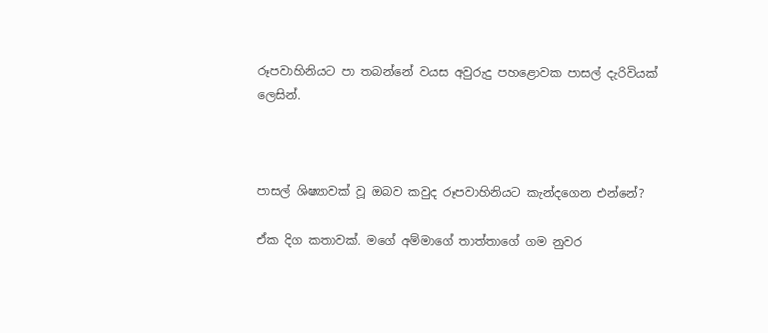රූපවාහිනියට පා තබන්නේ වයස අවුරුදු පහළොවක පාසල් දැරිවියක් ලෙසින්.



පාසල් ශිෂ්‍යාවක් වූ ඔබව කවුද රූපවාහිනියට කැන්දගෙන එන්නේ?

ඒක දිග කතාවක්. මගේ අම්මාගේ තාත්තාගේ ගම නුවර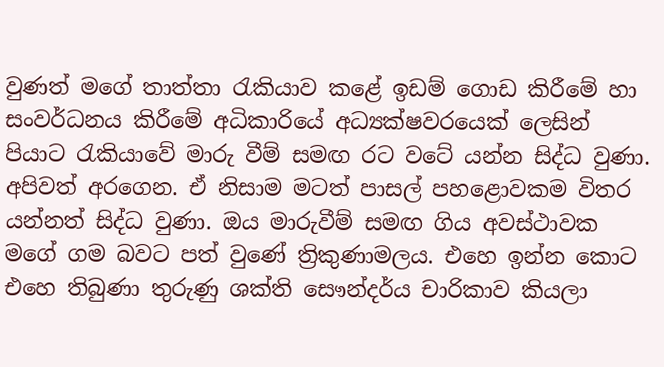වුණත් මගේ තාත්තා රැකියාව කළේ ඉඩම් ගොඩ කිරීමේ හා සංවර්ධනය කිරීමේ අධිකාරියේ අධ්‍යක්ෂවරයෙක් ලෙසින් පියාට රැකියාවේ මාරු වීම් සමඟ රට වටේ යන්න සිද්ධ වුණා. අපිවත් අරගෙන. ඒ නිසාම මටත් පාසල් පහළොවකම විතර යන්නත් සිද්ධ වුණා. ඔය මාරුවීම් සමඟ ගිය අවස්ථාවක මගේ ගම බවට පත් වුණේ ත්‍රිකුණාමලය. එහෙ ඉන්න කොට එහෙ තිබුණා තුරුණු ශක්ති සෞන්දර්ය චාරිකාව කියලා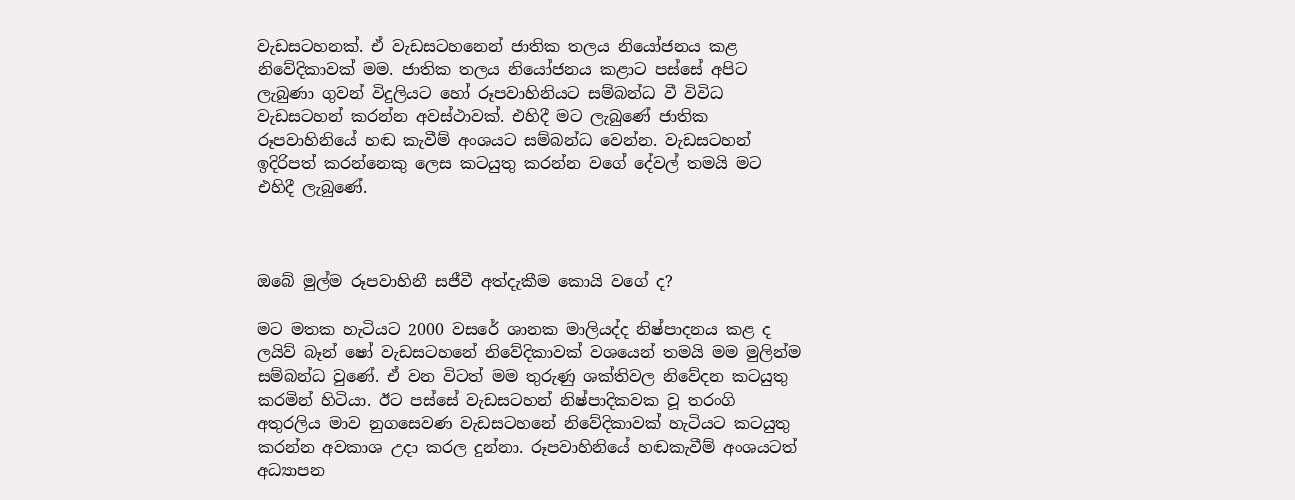වැඩසටහනක්. ඒ වැඩසටහනෙන් ජාතික තලය නියෝජනය කළ නිවේදිකාවක් මම. ජාතික තලය නියෝජනය කළාට පස්සේ අපිට ලැබුණා ගුවන් විදුලියට හෝ රූපවාහිනියට සම්බන්ධ වී විවිධ වැඩසටහන් කරන්න අවස්ථාවක්. එහිදී මට ලැබුණේ ජාතික රූපවාහිනියේ හඬ කැවීම් අංශයට සම්බන්ධ වෙන්න. වැඩසටහන් ඉදිරිපත් කරන්නෙකු ලෙස කටයුතු කරන්න වගේ දේවල් තමයි මට එහිදී ලැබුණේ.



ඔබේ මුල්ම රූපවාහිනී සජීවී අත්දැකීම කොයි වගේ ද?

මට මතක හැටියට 2000 වසරේ ශානක මාලියද්ද නිෂ්පාදනය කළ ද ලයිව් බෑන් ෂෝ වැඩසටහනේ නිවේදිකාවක් වශයෙන් තමයි මම මුලින්ම සම්බන්ධ වුණේ. ඒ වන විටත් මම තුරුණු ශක්තිවල නිවේදන කටයුතු කරමින් හිටියා. ඊට පස්සේ වැඩසටහන් නිෂ්පාදිකවක වූ තරංගි අතුරලිය මාව නුගසෙවණ වැඩසටහනේ නිවේදිකාවක් හැටියට කටයුතු කරන්න අවකාශ උදා කරල දුන්නා. රූපවාහිනියේ හඬකැවීම් අංශයටත් අධ්‍යාපන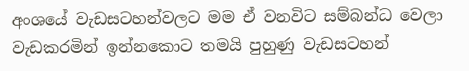අංශයේ වැඩසටහන්වලට මම ඒ වනවිට සම්බන්ධ වෙලා වැඩකරමින් ඉන්නකොට තමයි පුහුණු වැඩසටහන්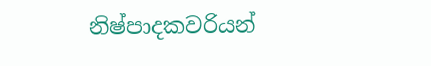නිෂ්පාදකවරියන්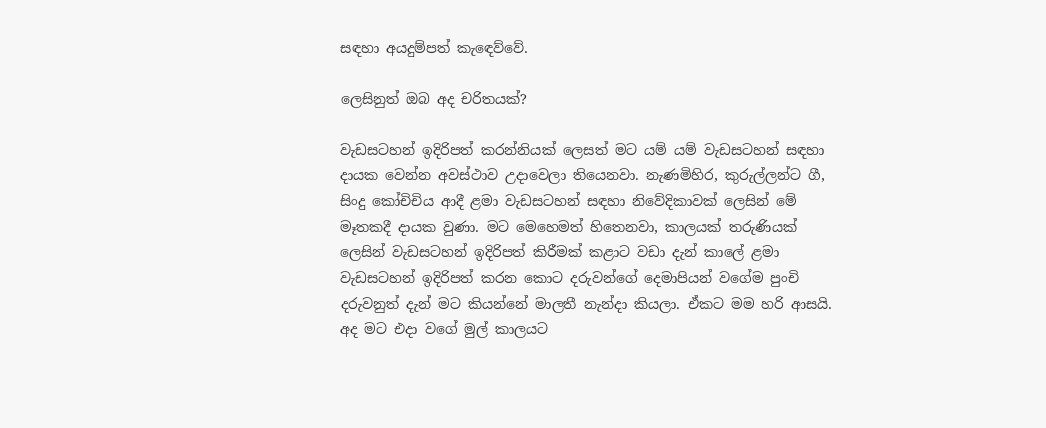සඳහා අයදුම්පත් කැඳෙව්වේ.

ලෙසිනුත් ඔබ අද චරිතයක්?

වැඩසටහන් ඉදිරිපත් කරන්නියක් ලෙසත් මට යම් යම් වැඩසටහන් සඳහා දායක වෙන්න අවස්ථාව උදාවෙලා තියෙනවා. නැණමිහිර, කුරුල්ලන්ට ගී, සිංදු කෝචිචිය ආදී ළමා වැඩසටහන් සඳහා නිවේදිකාවක් ලෙසින් මේ මෑතකදී දායක වුණා. මට මෙහෙමත් හිතෙනවා, කාලයක් තරුණියක් ලෙසින් වැඩසටහන් ඉදිරිපත් කිරීමක් කළාට වඩා දැන් කාලේ ළමා වැඩසටහන් ඉදිරිපත් කරන කොට දරුවන්ගේ දෙමාපියන් වගේම පුංචි දරුවනුත් දැන් මට කියන්නේ මාලතී නැන්දා කියලා. ඒකට මම හරි ආසයි. අද මට එදා වගේ මුල් කාලයට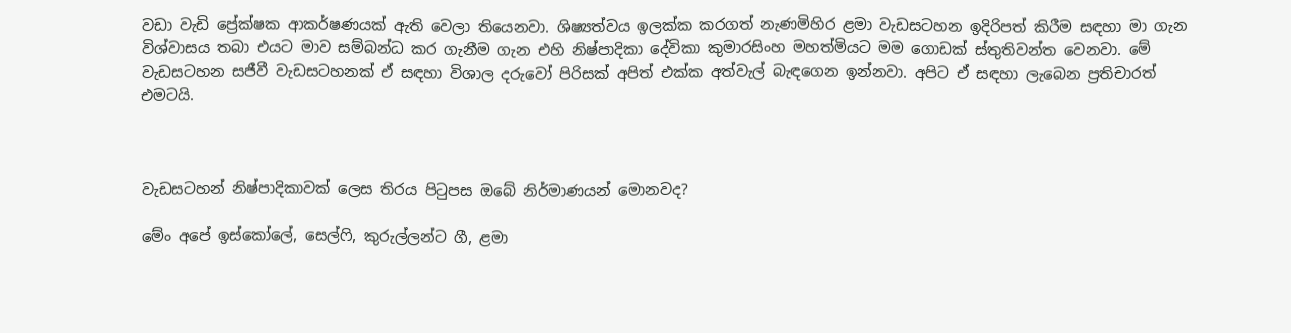වඩා වැඩි ප්‍රේක්ෂක ආකර්ෂණයක් ඇති වෙලා තියෙනවා. ශිෂ්‍යත්වය ඉලක්ක කරගත් නැණමිහිර ළමා වැඩසටහන ඉදිරිපත් කිරීම සඳහා මා ගැන විශ්වාසය තබා එයට මාව සම්බන්ධ කර ගැනීම ගැන එහි නිෂ්පාදිකා දේවිකා කුමාරසිංහ මහත්මියට මම ගොඩක් ස්තුතිවන්ත වෙනවා. මේ වැඩසටහන සජීවී වැඩසටහනක් ඒ සඳහා විශාල දරුවෝ පිරිසක් අපිත් එක්ක අත්වැල් බැඳගෙන ඉන්නවා. අපිට ඒ සඳහා ලැබෙන ප්‍රතිචාරත් එමටයි.



වැඩසටහන් නිෂ්පාදිකාවක් ලෙස තිරය පිටුපස ඔබේ නිර්මාණයන් මොනවද?

මේං අපේ ඉස්කෝලේ, සෙල්ෆි, කුරුල්ලන්ට ගී, ළමා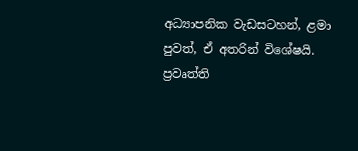අධ්‍යාපනික වැඩසටහන්, ළමා පුවත්, ඒ අතරින් විශේෂයි. ප්‍රවෘත්ති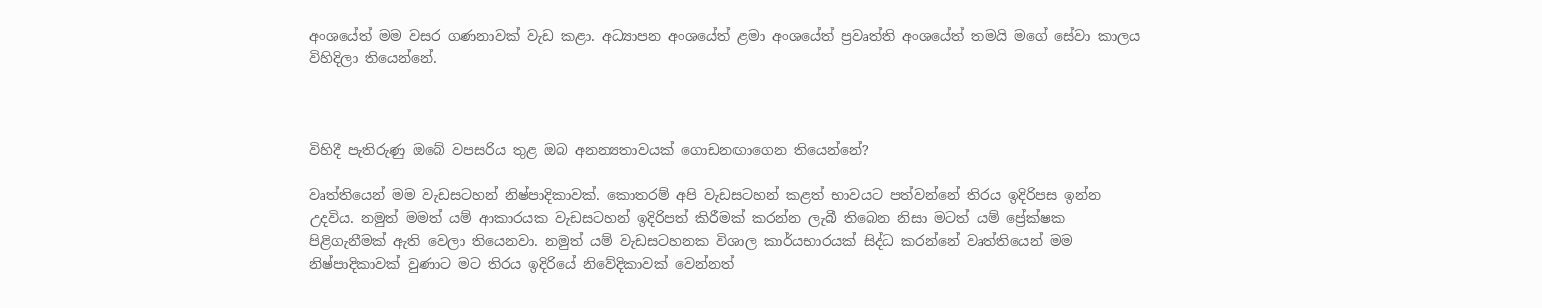අංශයේත් මම වසර ගණනාවක් වැඩ කළා. අධ්‍යාපන අංශයේත් ළමා අංශයේත් ප්‍රවෘත්ති අංශයේත් තමයි මගේ සේවා කාලය විහිදිලා තියෙන්නේ.



විහිදී පැතිරුණු ඔබේ වපසරිය තුළ ඔබ අනන්‍යතාවයක් ගොඩනඟාගෙන තියෙන්නේ?

වෘත්තියෙන් මම වැඩසටහන් නිෂ්පාදිකාවක්. කොතරම් අපි වැඩසටහන් කළත් භාවයට පත්වන්නේ තිරය ඉදිරිපස ඉන්න උදවිය. නමුත් මමත් යම් ආකාරයක වැඩසටහන් ඉදිරිපත් කිරීමක් කරන්න ලැබී තිබෙන නිසා මටත් යම් ප්‍රේක්ෂක පිළිගැනීමක් ඇති වෙලා තියෙනවා. නමුත් යම් වැඩසටහනක විශාල කාර්යභාරයක් සිද්ධ කරන්නේ වෘත්තියෙන් මම නිෂ්පාදිකාවක් වුණාට මට තිරය ඉදිරියේ නිවේදිකාවක් වෙන්නත්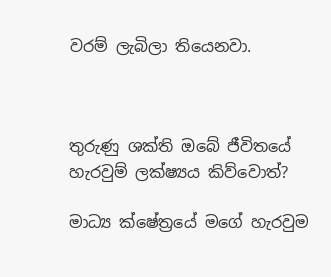වරම් ලැබිලා තියෙනවා.



තුරුණු ශක්ති ඔබේ ජීවිතයේ හැරවුම් ලක්ෂ්‍යය කිව්වොත්?

මාධ්‍ය ක්ෂේත්‍රයේ මගේ හැරවුම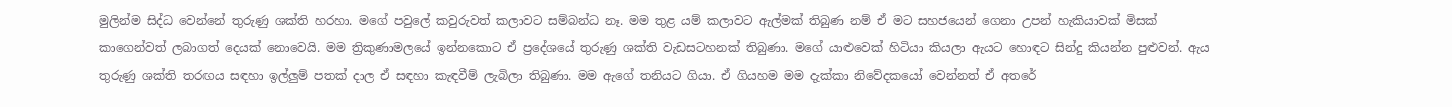මුලින්ම සිද්ධ වෙන්නේ තුරුණු ශක්ති හරහා. මගේ පවුලේ කවුරුවත් කලාවට සම්බන්ධ නෑ. මම තුළ යම් කලාවට ඇල්මක් තිබුණ නම් ඒ මට සහජයෙන් ගෙනා උපන් හැකියාවක් මිසක් කාගෙන්වත් ලබාගත් දෙයක් නොවෙයි. මම ත්‍රිකුණාමලයේ ඉන්නකොට ඒ ප්‍රදේශයේ තුරුණු ශක්ති වැඩසටහනක් තිබුණා. මගේ යාළුවෙක් හිටියා කියලා ඇයට හොඳට සින්දු කියන්න පුළුවන්. ඇය තුරුණු ශක්ති තරඟය සඳහා ඉල්ලුම් පතක් දාල ඒ සඳහා කැඳවීම් ලැබිලා තිබුණා. මම ඇගේ තනියට ගියා. ඒ ගියහම මම දැක්කා නිවේදකයෝ වෙන්නත් ඒ අතරේ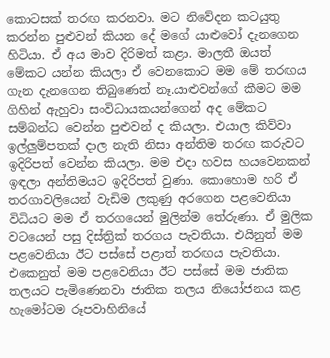කොටසක් තරඟ කරනවා. මට නිවේදන කටයුතු කරන්න පුළුවන් කියන දේ මගේ යාළුවෝ දැනගෙන හිටියා. ඒ අය මාව දිරිමත් කළා. මාලතී ඔයත් මේකට යන්න කියලා ඒ වෙනකොට මම මේ තරඟය ගැන දැනගෙන තිබුණෙත් නෑ.යාළුවන්ගේ කීමට මම ගිහින් ඇහුවා සංවිධායකයන්ගෙන් අද මේකට සම්බන්ධ වෙන්න පුළුවන් ද කියලා. එයාල කිව්වා ඉල්ලුම්පතක් දාල නැති නිසා අන්තිම තරඟ කරුවට ඉදිරිපත් වෙන්න කියලා. මම එදා හවස හයවෙනකන් ඉඳලා අන්තිමයට ඉදිරිපත් වුණා. කොහොම හරි ඒ තරගාවලියෙන් වැඩිම ලකුණු අරගෙන පළවෙනියා විධියට මම ඒ තරගයෙන් මුලින්ම තේරුණා. ඒ මුලික වටයෙන් පසු දිස්ත්‍රික් තරගය පැවතියා. එයිනුත් මම පළවෙනියා ඊට පස්සේ පළාත් තරඟය පැවතියා. එකෙනුත් මම පළවෙනියා ඊට පස්සේ මම ජාතික තලයට පැමිණෙනවා ජාතික තලය නියෝජනය කළ හැමෝටම රූපවාහිනියේ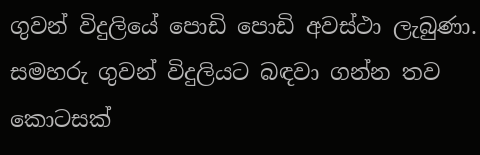ගුවන් විදුලියේ පොඩි පොඩි අවස්ථා ලැබුණා. සමහරු ගුවන් විදුලියට බඳවා ගන්න තව කොටසක්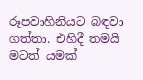රූපවාහිනියට බඳවා ගත්තා. එහිදී තමයි මටත් යමක්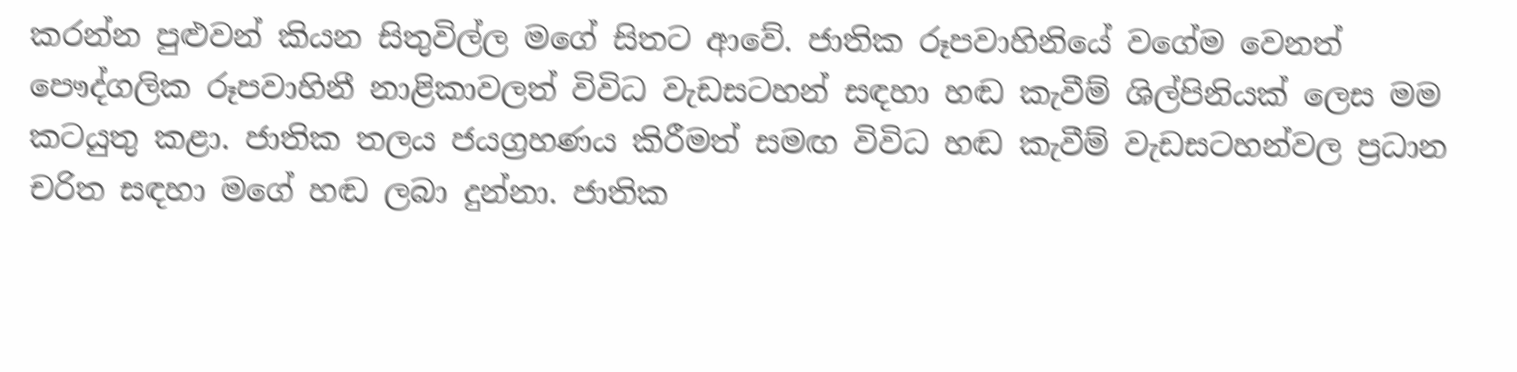කරන්න පුළුවන් කියන සිතුවිල්ල මගේ සිතට ආවේ. ජාතික රූපවාහිනියේ වගේම වෙනත් පෞද්ගලික රූපවාහිනී නාළිකාවලත් විවිධ වැඩසටහන් සඳහා හඬ කැවීම් ශිල්පිනියක් ලෙස මම කටයුතු කළා. ජාතික තලය ජයග්‍රහණය කිරීමත් සමඟ විවිධ හඬ කැවීම් වැඩසටහන්වල ප්‍රධාන චරිත සඳහා මගේ හඬ ලබා දුන්නා. ජාතික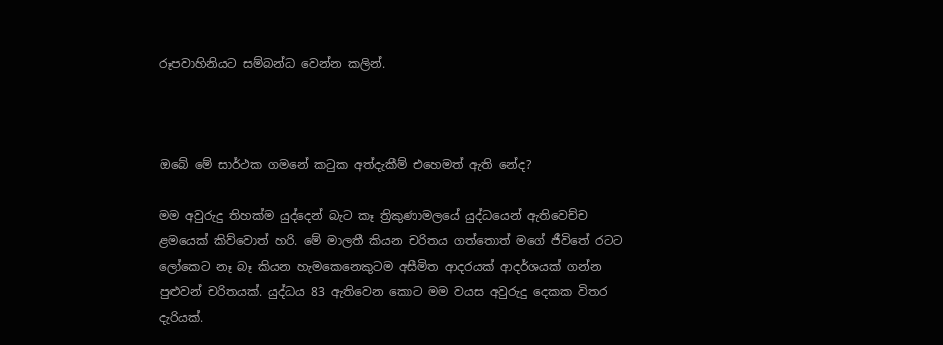රූපවාහිනියට සම්බන්ධ වෙන්න කලින්.



ඔබේ මේ සාර්ථක ගමනේ කටුක අත්දැකීම් එහෙමත් ඇති නේද?

මම අවුරුදු තිහක්ම යුද්දෙන් බැට කෑ ත්‍රිකුණාමලයේ යුද්ධයෙන් ඇතිවෙච්ච ළමයෙක් කිව්වොත් හරි. මේ මාලතී කියන චරිතය ගත්තොත් මගේ ජීවිතේ රටට ලෝකෙට නෑ බෑ කියන හැමකෙනෙකුටම අසීමිත ආදරයක් ආදර්ශයක් ගන්න පුළුවන් චරිතයක්. යුද්ධය 83 ඇතිවෙන කොට මම වයස අවුරුදු දෙකක විතර දැරියක්.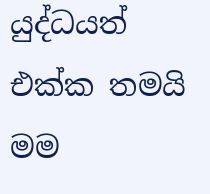යුද්ධයත් එක්ක තමයි මම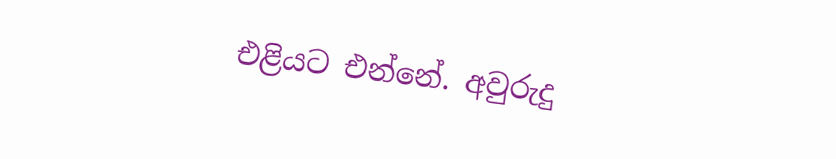එළියට එන්නේ. අවුරුදු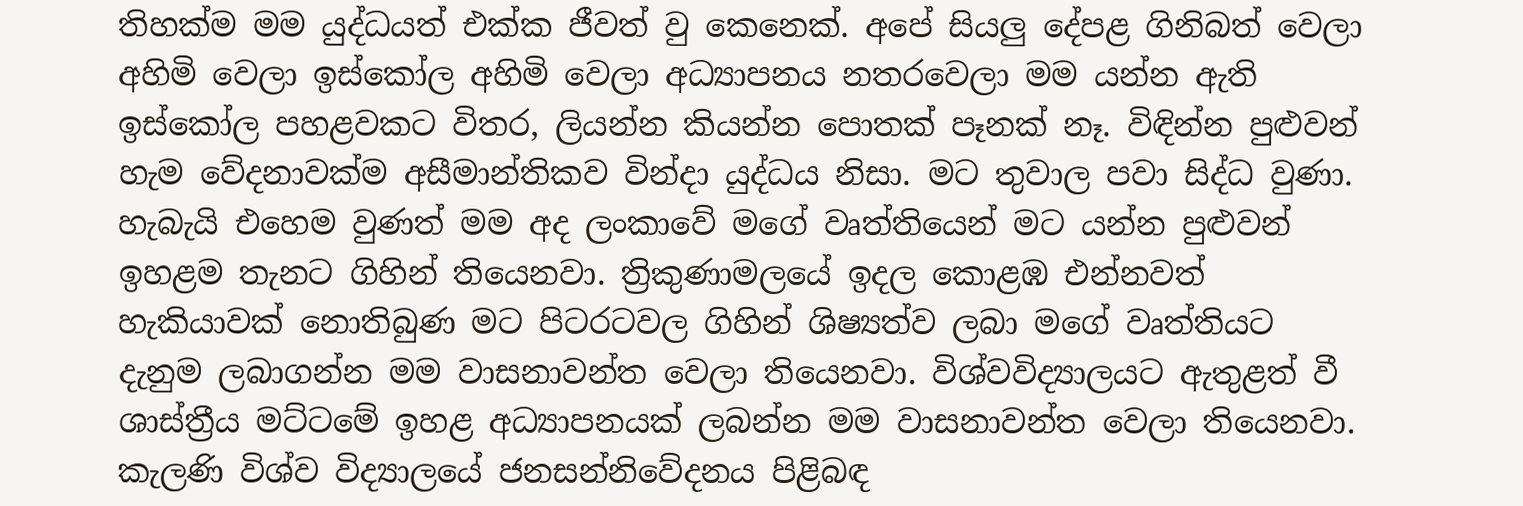තිහක්ම මම යුද්ධයත් එක්ක ජීවත් වු කෙනෙක්. අපේ සියලු දේපළ ගිනිබත් වෙලා අහිමි වෙලා ඉස්කෝල අහිමි වෙලා අධ්‍යාපනය නතරවෙලා මම යන්න ඇති ඉස්කෝල පහළවකට විතර, ලියන්න කියන්න පොතක් පෑනක් නෑ. විඳින්න පුළුවන් හැම වේදනාවක්ම අසීමාන්තිකව වින්දා යුද්ධය නිසා. මට තුවාල පවා සිද්ධ වුණා. හැබැයි එහෙම වුණත් මම අද ලංකාවේ මගේ වෘත්තියෙන් මට යන්න පුළුවන් ඉහළම තැනට ගිහින් තියෙනවා. ත්‍රිකුණාමලයේ ඉදල කොළඹ එන්නවත් හැකියාවක් නොතිබුණ මට පිටරටවල ගිහින් ශිෂ්‍යත්ව ලබා මගේ වෘත්තියට දැනුම ලබාගන්න මම වාසනාවන්ත වෙලා තියෙනවා. විශ්වවිද්‍යාලයට ඇතුළත් වී ශාස්ත්‍රීය මට්ටමේ ඉහළ අධ්‍යාපනයක් ලබන්න මම වාසනාවන්ත වෙලා තියෙනවා. කැලණි විශ්ව විද්‍යාලයේ ජනසන්නිවේදනය පිළිබඳ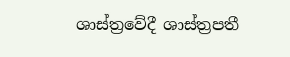ශාස්ත්‍රවේදී ශාස්ත්‍රපතී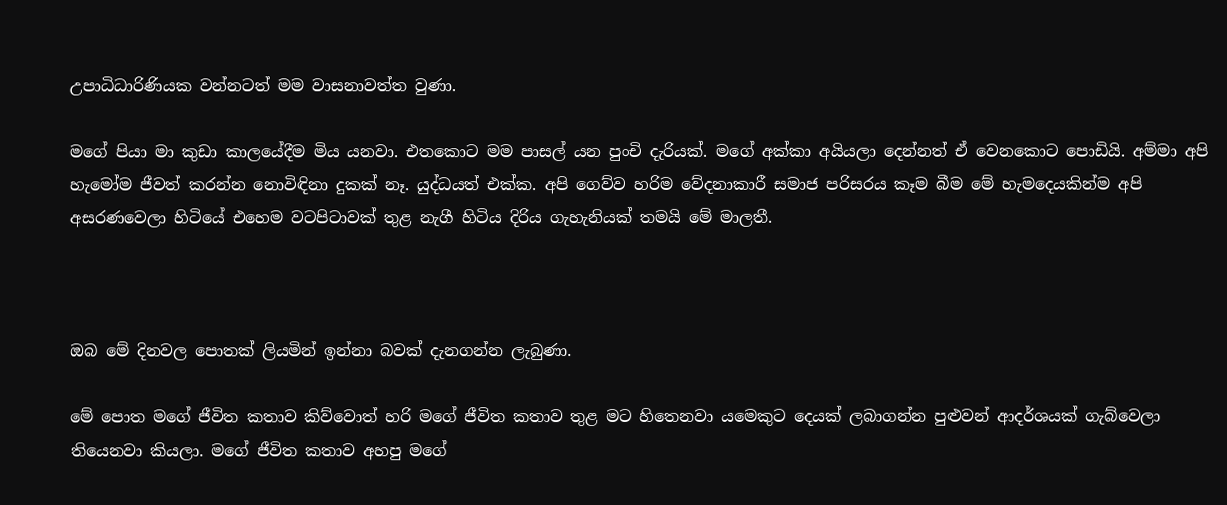උපාධිධාරිණියක වන්නටත් මම වාසනාවත්ත වුණා.

මගේ පියා මා කුඩා කාලයේදීම මිය යනවා. එතකොට මම පාසල් යන පුංචි දැරියක්. මගේ අක්කා අයියලා දෙන්නත් ඒ වෙනකොට පොඩියි. අම්මා අපි හැමෝම ජීවත් කරන්න නොවිඳිනා දුකක් නෑ. යුද්ධයත් එක්ක. අපි ගෙව්ව හරිම වේදනාකාරී සමාජ පරිසරය කෑම බීම මේ හැමදෙයකින්ම අපි අසරණවෙලා හිටියේ එහෙම වටපිටාවක් තුළ නැගී හිටිය දිරිය ගැහැනියක් තමයි මේ මාලතී.



ඔබ මේ දිනවල පොතක් ලියමින් ඉන්නා බවක් දැනගන්න ලැබුණා.

මේ පොත මගේ ජීවිත කතාව කිව්වොත් හරි මගේ ජීවිත කතාව තුළ මට හිතෙනවා යමෙකුට දෙයක් ලබාගන්න පුළුවන් ආදර්ශයක් ගැබ්වෙලා තියෙනවා කියලා. මගේ ජීවිත කතාව අහපු මගේ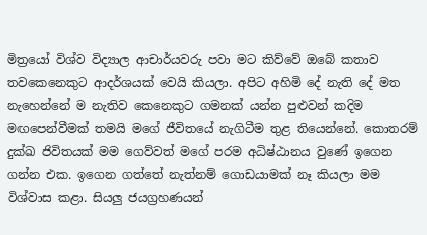මිත්‍රයෝ විශ්ව විද්‍යාල ආචාර්යවරු පවා මට කිව්වේ ඔබේ කතාව තවකෙනෙකුට ආදර්ශයක් වෙයි කියලා. අපිට අහිමි දේ නැති දේ මත නැහෙන්නේ ම නැතිව කෙනෙකුට ගමනක් යන්න පුළුවන් කදිම මඟපෙන්වීමක් තමයි මගේ ජීවිතයේ නැගිටීම තුළ තියෙන්නේ. කොතරම් දුක්ඛ ජිවිතයක් මම ගෙව්වත් මගේ පරම අධිෂ්ඨානය වුණේ ඉගෙන ගන්න එක. ඉගෙන ගත්තේ නැත්නම් ගොඩයාමක් නෑ කියලා මම විශ්වාස කළා. සියලු ජයග්‍රහණයන්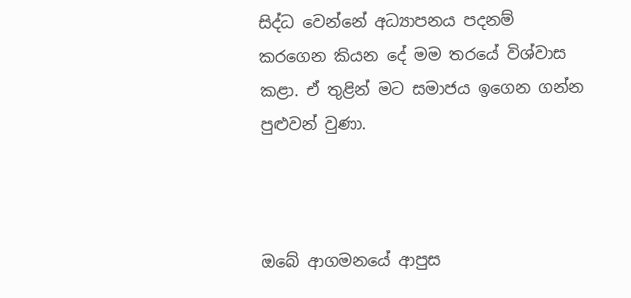සිද්ධ වෙන්නේ අධ්‍යාපනය පදනම් කරගෙන කියන දේ මම තරයේ විශ්වාස කළා. ඒ තුළින් මට සමාජය ඉගෙන ගන්න පුළුවන් වුණා.



ඔබේ ආගමනයේ ආපුස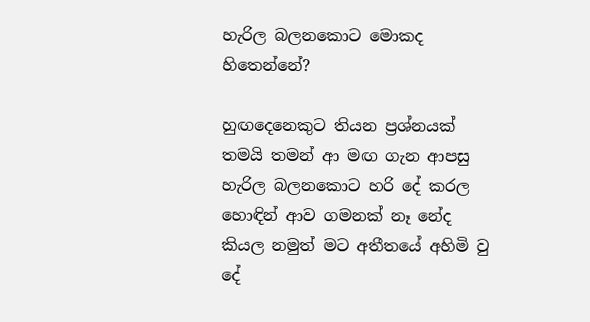හැරිල බලනකොට මොකද හිතෙන්නේ?

හුඟදෙනෙකුට තියන ප්‍රශ්නයක් තමයි තමන් ආ මඟ ගැන ආපසු හැරිල බලනකොට හරි දේ කරල හොඳින් ආව ගමනක් නෑ නේද කියල නමුත් මට අතීතයේ අහිමි වු දේ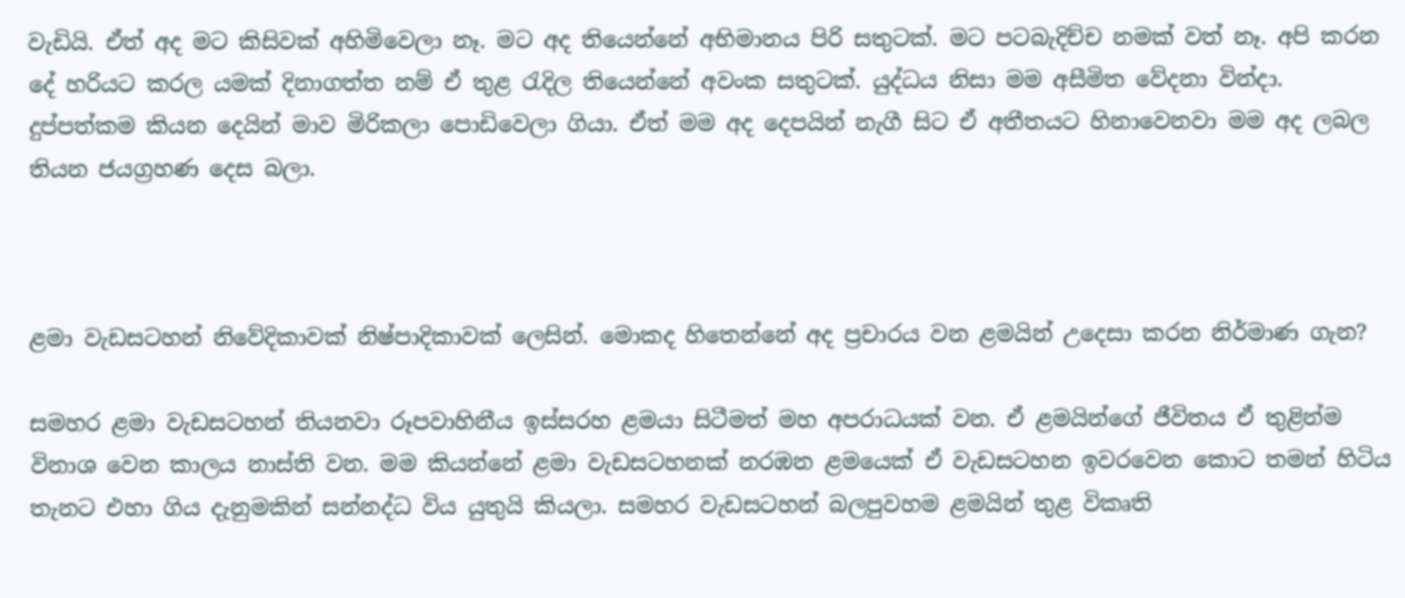වැඩියි. ඒත් අද මට කිසිවක් අහිමිවෙලා නෑ. මට අද තියෙන්නේ අභිමානය පිරි සතුටක්. මට පටබැදිච්ච නමක් වත් නෑ. අපි කරන දේ හරියට කරල යමක් දිනාගත්ත නම් ඒ තුළ රැදිල තියෙන්නේ අවංක සතුටක්. යුද්ධය නිසා මම අසීමිත වේදනා වින්දා. දුප්පත්කම කියන දෙයින් මාව මිරිකලා පොඩිවෙලා ගියා. ඒත් මම අද දෙපයින් නැගී සිට ඒ අතීතයට හිනාවෙනවා මම අද ලබල තියන ජයග්‍රහණ දෙස බලා.



ළමා වැඩසටහන් නිවේදිකාවක් නිෂ්පාදිකාවක් ලෙසින්. මොකද හිතෙන්නේ අද ප්‍රචාරය වන ළමයින් උදෙසා කරන නිර්මාණ ගැන?

සමහර ළමා වැඩසටහන් තියනවා රූපවාහිනීය ඉස්සරහ ළමයා සිටීමත් මහ අපරාධයක් වන. ඒ ළමයින්ගේ ජීවිතය ඒ තුළින්ම විනාශ වෙන කාලය නාස්ති වන. මම කියන්නේ ළමා වැඩසටහනක් නරඹන ළමයෙක් ඒ වැඩසටහන ඉවරවෙන කොට තමන් හිටිය තැනට එහා ගිය දැනුමකින් සන්නද්ධ විය යුතුයි කියලා. සමහර වැඩසටහන් බලපුවහම ළමයින් තුළ විකෘති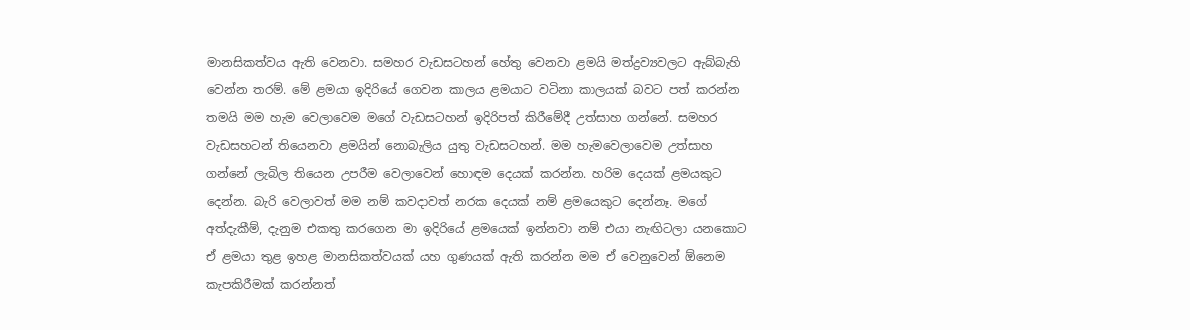මානසිකත්වය ඇති වෙනවා. සමහර වැඩසටහන් හේතු වෙනවා ළමයි මත්ද්‍රව්‍යවලට ඇබ්බැහි වෙන්න තරම්. මේ ළමයා ඉදිරියේ ගෙවන කාලය ළමයාට වටිනා කාලයක් බවට පත් කරන්න තමයි මම හැම වෙලාවෙම මගේ වැඩසටහන් ඉදිරිපත් කිරීමේදී උත්සාහ ගන්නේ. සමහර වැඩසහටන් තියෙනවා ළමයින් නොබැලිය යුතු වැඩසටහන්. මම හැමවෙලාවෙම උත්සාහ ගන්නේ ලැබිල තියෙන උපරීම වෙලාවෙන් හොඳම දෙයක් කරන්න. හරිම දෙයක් ළමයකුට දෙන්න. බැරි වෙලාවත් මම නම් කවදාවත් නරක දෙයක් නම් ළමයෙකුට දෙන්නෑ. මගේ අත්දැකීම්, දැනුම එකතු කරගෙන මා ඉදිරියේ ළමයෙක් ඉන්නවා නම් එයා නැඟිටලා යනකොට ඒ ළමයා තුළ ඉහළ මානසිකත්වයක් යහ ගුණයක් ඇති කරන්න මම ඒ වෙනුවෙන් ඕනෙම කැපකිරීමක් කරන්නත්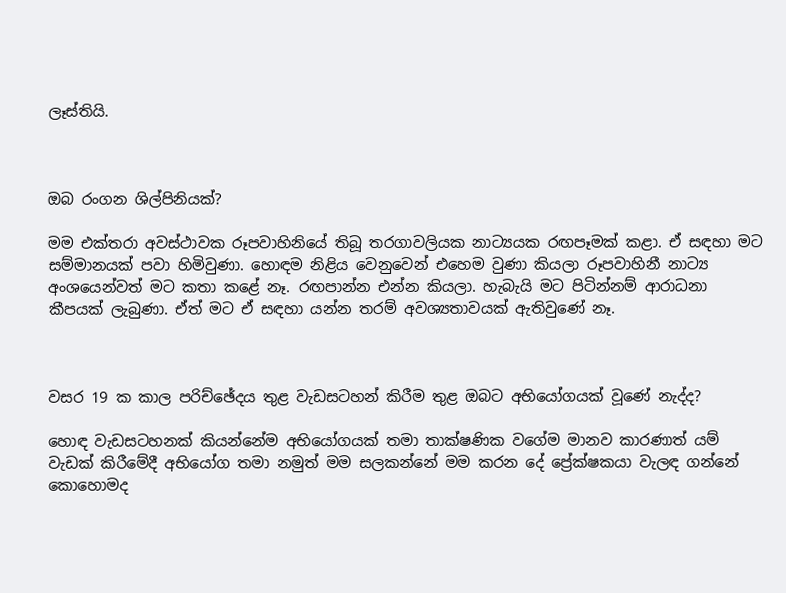ලෑස්තියි.



ඔබ රංගන ශිල්පිනියක්?

මම එක්තරා අවස්ථාවක රූපවාහිනියේ තිබූ තරගාවලියක නාට්‍යයක රඟපෑමක් කළා. ඒ සඳහා මට සම්මානයක් පවා හිමිවුණා. හොඳම නිළිය වෙනුවෙන් එහෙම වුණා කියලා රූපවාහිනී නාට්‍ය අංශයෙන්වත් මට කතා කළේ නෑ. රඟපාන්න එන්න කියලා. හැබැයි මට පිටින්නම් ආරාධනා කීපයක් ලැබුණා. ඒත් මට ඒ සඳහා යන්න තරම් අවශ්‍යතාවයක් ඇතිවුණේ නෑ.



වසර 19 ක කාල පරිච්ඡේදය තුළ වැඩසටහන් කිරීම තුළ ඔබට අභියෝගයක් වූණේ නැද්ද?

හොඳ වැඩසටහනක් කියන්නේම අභියෝගයක් තමා තාක්ෂණික වගේම මානව කාරණාත් යම් වැඩක් කිරීමේදී අභියෝග තමා නමුත් මම සලකන්නේ මම කරන දේ ප්‍රේක්ෂකයා වැලඳ ගන්නේ කොහොමද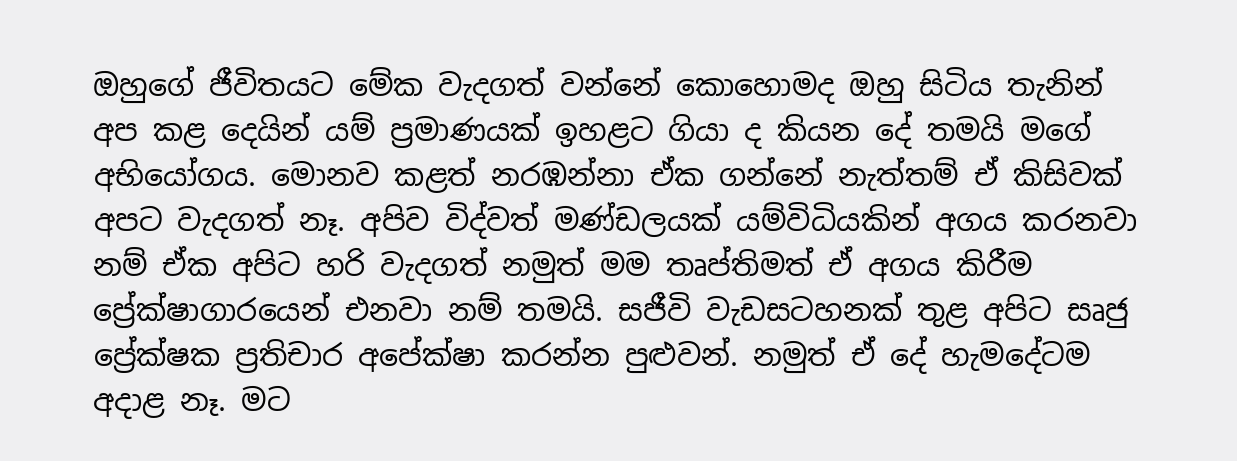ඔහුගේ ජීවිතයට මේක වැදගත් වන්නේ කොහොමද ඔහු සිටිය තැනින් අප කළ දෙයින් යම් ප්‍රමාණයක් ඉහළට ගියා ද කියන දේ තමයි මගේ අභියෝගය. මොනව කළත් නරඹන්නා ඒක ගන්නේ නැත්තම් ඒ කිසිවක් අපට වැදගත් නෑ. අපිව විද්වත් මණ්ඩලයක් යම්විධියකින් අගය කරනවා නම් ඒක අපිට හරි වැදගත් නමුත් මම තෘප්තිමත් ඒ අගය කිරීම ප්‍රේක්ෂාගාරයෙන් එනවා නම් තමයි. සජීවි වැඩසටහනක් තුළ අපිට සෘජු ප්‍රේක්ෂක ප්‍රතිචාර අපේක්ෂා කරන්න පුළුවන්. නමුත් ඒ දේ හැමදේටම අදාළ නෑ. මට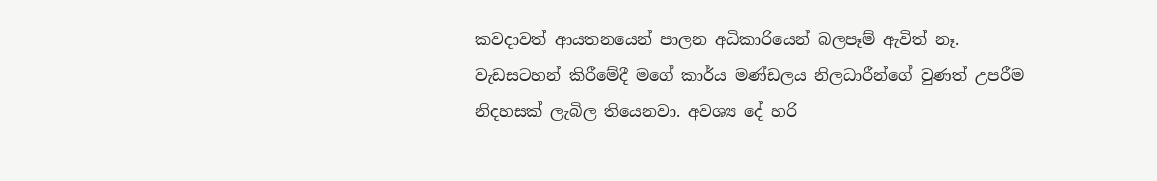කවදාවත් ආයතනයෙන් පාලන අධිකාරියෙන් බලපෑම් ඇවිත් නෑ. වැඩසටහන් කිරීමේදී මගේ කාර්ය මණ්ඩලය නිලධාරීන්ගේ වුණත් උපරීම නිදහසක් ලැබිල තියෙනවා. අවශ්‍ය දේ හරි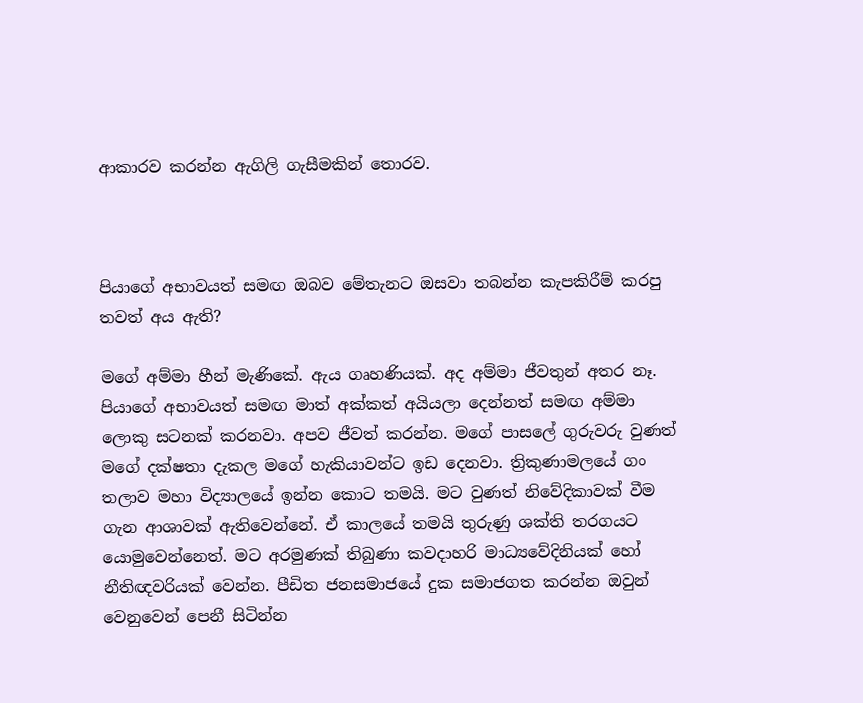ආකාරව කරන්න ඇගිලි ගැසීමකින් තොරව.



පියාගේ අභාවයත් සමඟ ඔබව මේතැනට ඔසවා තබන්න කැපකිරීම් කරපු තවත් අය ඇති?

මගේ අම්මා හීන් මැණිකේ. ඇය ගෘහණියක්. අද අම්මා ජීවතුන් අතර නෑ. පියාගේ අභාවයත් සමඟ මාත් අක්කත් අයියලා දෙන්නත් සමඟ අම්මා ලොකු සටනක් කරනවා. අපව ජීවත් කරන්න. මගේ පාසලේ ගුරුවරු වුණත් මගේ දක්ෂතා දැකල මගේ හැකියාවන්ට ඉඩ දෙනවා. ත්‍රිකුණාමලයේ ගං තලාව මහා විද්‍යාලයේ ඉන්න කොට තමයි. මට වුණත් නිවේදිකාවක් වීම ගැන ආශාවක් ඇතිවෙන්නේ. ඒ කාලයේ තමයි තුරුණු ශක්ති තරගයට යොමුවෙන්නෙත්. මට අරමුණක් තිබුණා කවදාහරි මාධ්‍යවේදිනියක් හෝ නීතිඥවරියක් වෙන්න. පීඩිත ජනසමාජයේ දුක සමාජගත කරන්න ඔවුන් වෙනුවෙන් පෙනී සිටින්න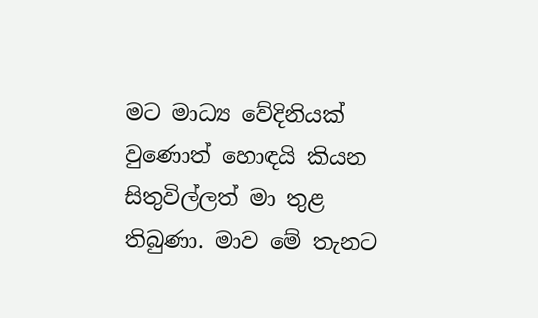මට මාධ්‍ය වේදිනියක් වුණොත් හොඳයි කියන සිතුවිල්ලත් මා තුළ තිබුණා. මාව මේ තැනට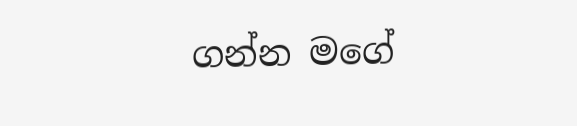ගන්න මගේ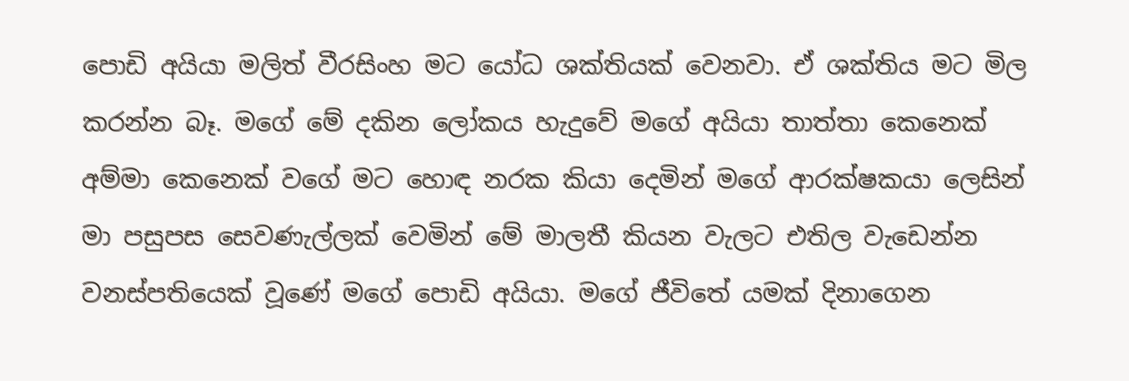පොඩි අයියා මලිත් වීරසිංහ මට යෝධ ශක්තියක් වෙනවා. ඒ ශක්තිය මට මිල කරන්න බෑ. මගේ මේ දකින ලෝකය හැදුවේ මගේ අයියා තාත්තා කෙනෙක් අම්මා කෙනෙක් වගේ මට හොඳ නරක කියා දෙමින් මගේ ආරක්ෂකයා ලෙසින් මා පසුපස සෙවණැල්ලක් වෙමින් මේ මාලතී කියන වැලට එතිල වැඩෙන්න වනස්පතියෙක් වූණේ මගේ පොඩි අයියා. මගේ ජීවිතේ යමක් දිනාගෙන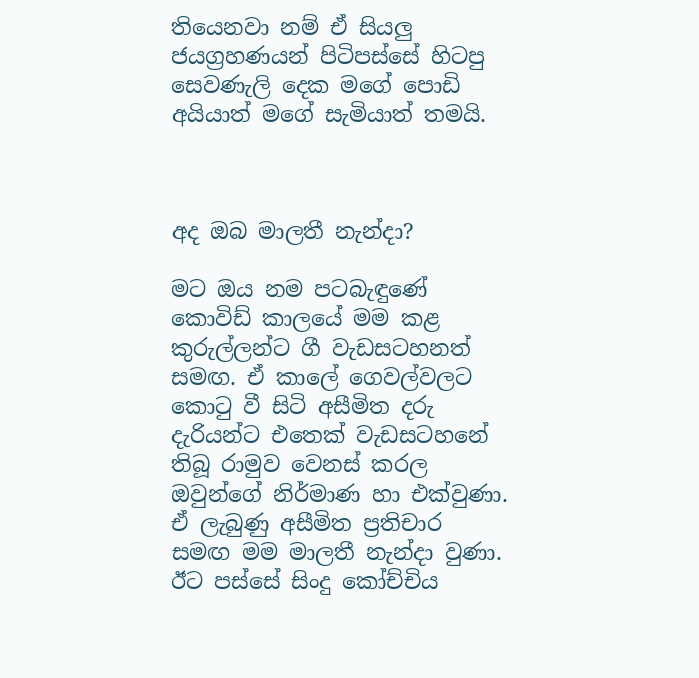තියෙනවා නම් ඒ සියලු ජයග්‍රහණයන් පිටිපස්සේ හිටපු සෙවණැලි දෙක මගේ පොඩි අයියාත් මගේ සැමියාත් තමයි.



අද ඔබ මාලතී නැන්දා?

මට ඔය නම පටබැඳුණේ කොවිඩ් කාලයේ මම කළ කුරුල්ලන්ට ගී වැඩසටහනත් සමඟ. ඒ කාලේ ගෙවල්වලට කොටු වී සිටි අසීමිත දරු දැරියන්ට එතෙක් වැඩසටහනේ තිබූ රාමුව වෙනස් කරල ඔවුන්ගේ නිර්මාණ හා එක්වුණා. ඒ ලැබුණු අසීමිත ප්‍රතිචාර සමඟ මම මාලතී නැන්දා වුණා. ඊට පස්සේ සිංදු කෝච්චිය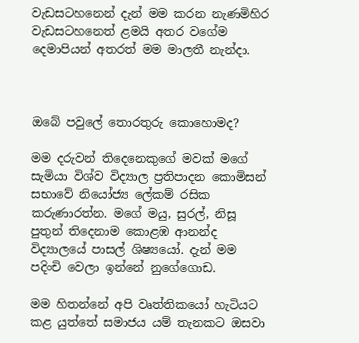වැඩසටහනෙන් දැන් මම කරන නැණමිහිර වැඩසටහනෙත් ළමයි අතර වගේම දෙමාපියන් අතරත් මම මාලතී නැන්දා.



ඔබේ පවුලේ තොරතුරු කොහොමද?

මම දරුවන් තිදෙනෙකුගේ මවක් මගේ සැමියා විශ්ව විද්‍යාල ප්‍රතිපාදන කොමිසන් සභාවේ නියෝජ්‍ය ලේකම් රසික කරුණාරත්න. මගේ මයු, සුරල්, නිසූ පුතුන් තිදෙනාම කොළඹ ආනන්ද විද්‍යාලයේ පාසල් ශිෂ්‍යයෝ. දැන් මම පදිංචි වෙලා ඉන්නේ නුගේගොඩ.

මම හිතන්නේ අපි වෘත්තිකයෝ හැටියට කළ යුත්තේ සමාජය යම් තැනකට ඔසවා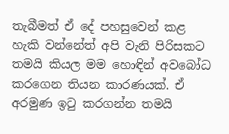තැබීමත් ඒ දේ පහසුවෙන් කළ හැකි වන්නේත් අපි වැනි පිරිසකට තමයි කියල මම හොඳින් අවබෝධ කරගෙන තියන කාරණයක්. ඒ අරමුණ ඉටු කරගන්න තමයි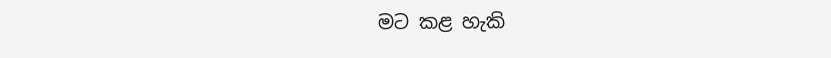මට කළ හැකි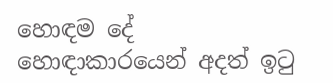හොඳම දේ හොඳාකාරයෙන් අදත් ඉටු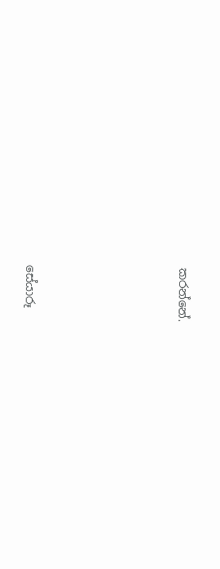කරන්නේ.





සේයාරූ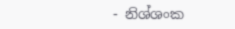- නිශ්ශංක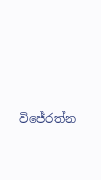විජේරත්න